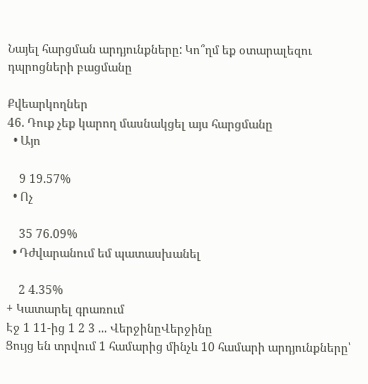Նայել հարցման արդյունքները: Կո՞ղմ եք օտարալեզու դպրոցների բացմանը

Քվեարկողներ
46. Դուք չեք կարող մասնակցել այս հարցմանը
  • Այո

    9 19.57%
  • Ոչ

    35 76.09%
  • Դժվարանում եմ պատասխանել

    2 4.35%
+ Կատարել գրառում
Էջ 1 11-ից 1 2 3 ... ՎերջինըՎերջինը
Ցույց են տրվում 1 համարից մինչև 10 համարի արդյունքները՝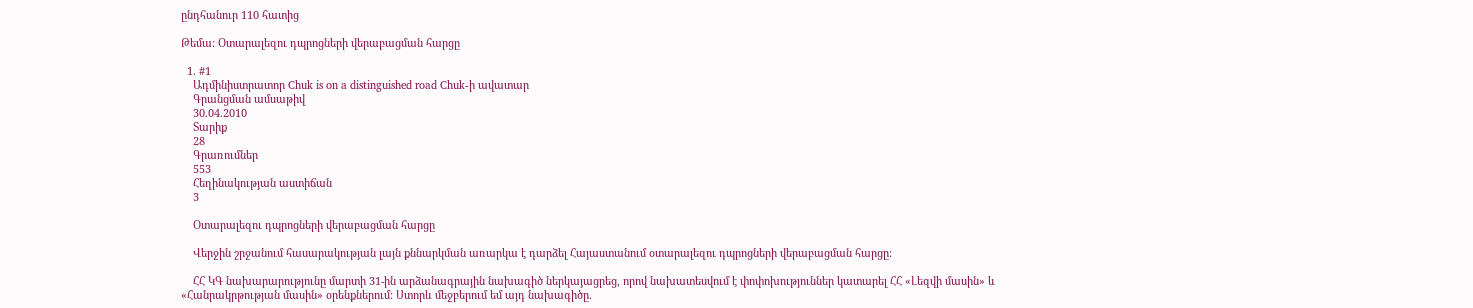ընդհանուր 110 հատից

Թեմա: Օտարալեզու դպրոցների վերաբացման հարցը

  1. #1
    Ադմինիստրատոր Chuk is on a distinguished road Chuk-ի ավատար
    Գրանցման ամսաթիվ
    30.04.2010
    Տարիք
    28
    Գրառումներ
    553
    Հեղինակության աստիճան
    3

    Օտարալեզու դպրոցների վերաբացման հարցը

    Վերջին շրջանում հասարակության լայն քննարկման առարկա է դարձել Հայաստանում օտարալեզու դպրոցների վերաբացման հարցը:

    ՀՀ ԿԳ նախարարությունը մարտի 31-ին արձանագրային նախագիծ ներկայացրեց, որով նախատեսվում է փոփոխություններ կատարել ՀՀ «Լեզվի մասին» և «Հանրակրթության մասին» օրենքներում: Ստորև մեջբերում եմ այդ նախագիծը.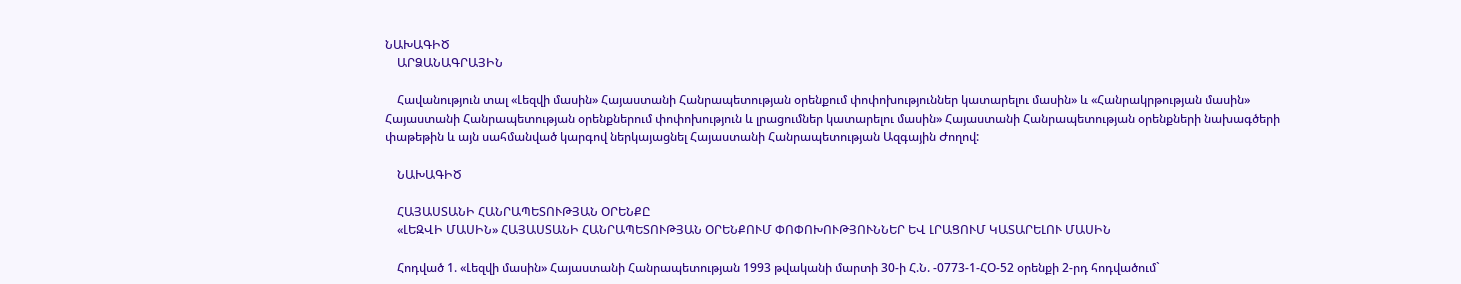ՆԱԽԱԳԻԾ
    ԱՐՁԱՆԱԳՐԱՅԻՆ

    Հավանություն տալ «Լեզվի մասին» Հայաստանի Հանրապետության օրենքում փոփոխություններ կատարելու մասին» և «Հանրակրթության մասին» Հայաստանի Հանրապետության օրենքներում փոփոխություն և լրացումներ կատարելու մասին» Հայաստանի Հանրապետության օրենքների նախագծերի փաթեթին և այն սահմանված կարգով ներկայացնել Հայաստանի Հանրապետության Ազգային Ժողով:

    ՆԱԽԱԳԻԾ

    ՀԱՅԱՍՏԱՆԻ ՀԱՆՐԱՊԵՏՈՒԹՅԱՆ ՕՐԵՆՔԸ
    «ԼԵԶՎԻ ՄԱՍԻՆ» ՀԱՅԱՍՏԱՆԻ ՀԱՆՐԱՊԵՏՈՒԹՅԱՆ ՕՐԵՆՔՈՒՄ ՓՈՓՈԽՈՒԹՅՈՒՆՆԵՐ ԵՎ ԼՐԱՑՈՒՄ ԿԱՏԱՐԵԼՈՒ ՄԱՍԻՆ

    Հոդված 1. «Լեզվի մասին» Հայաստանի Հանրապետության 1993 թվականի մարտի 30-ի Հ.Ն. -0773-1-ՀՕ-52 օրենքի 2-րդ հոդվածում`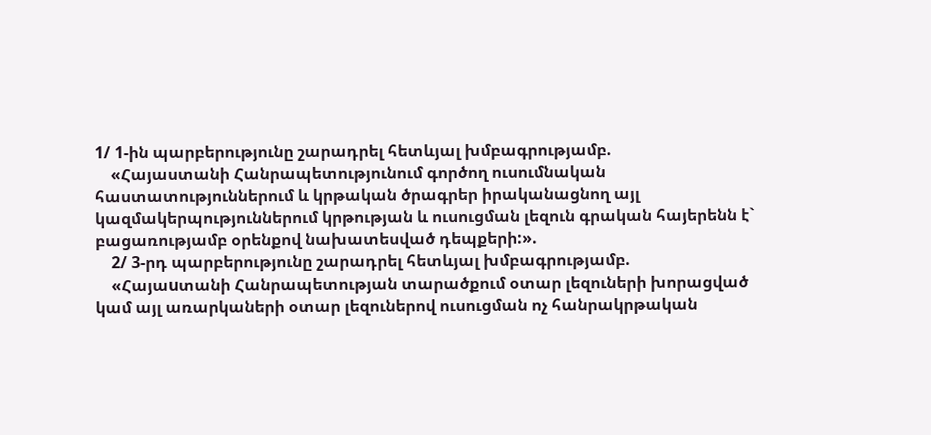1/ 1-ին պարբերությունը շարադրել հետևյալ խմբագրությամբ.
    «Հայաստանի Հանրապետությունում գործող ուսումնական հաստատություններում և կրթական ծրագրեր իրականացնող այլ կազմակերպություններում կրթության և ուսուցման լեզուն գրական հայերենն է` բացառությամբ օրենքով նախատեսված դեպքերի:».
    2/ 3-րդ պարբերությունը շարադրել հետևյալ խմբագրությամբ.
    «Հայաuտանի Հանրապետության տարածքում օտար լեզուների խորացված կամ այլ առարկաների օտար լեզուներով ուսուցման ոչ հանրակրթական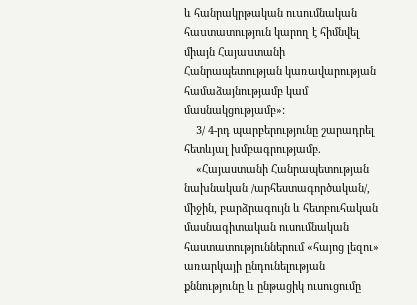և հանրակրթական ուuումնական հաuտատություն կարող է հիմնվել միայն Հայաuտանի Հանրապետության կառավարության համաձայնությամբ կամ մասնակցությամբ»:
    3/ 4-րդ պարբերությունը շարադրել հետևյալ խմբագրությամբ.
    «Հայաստանի Հանրապետության նախնական /արհեստագործական/, միջին, բարձրագույն և հետբուհական մասնագիտական ուսումնական հաստատություններում «հայոց լեզու» առարկայի ընդունելության քննությունը և ընթացիկ ուսուցումը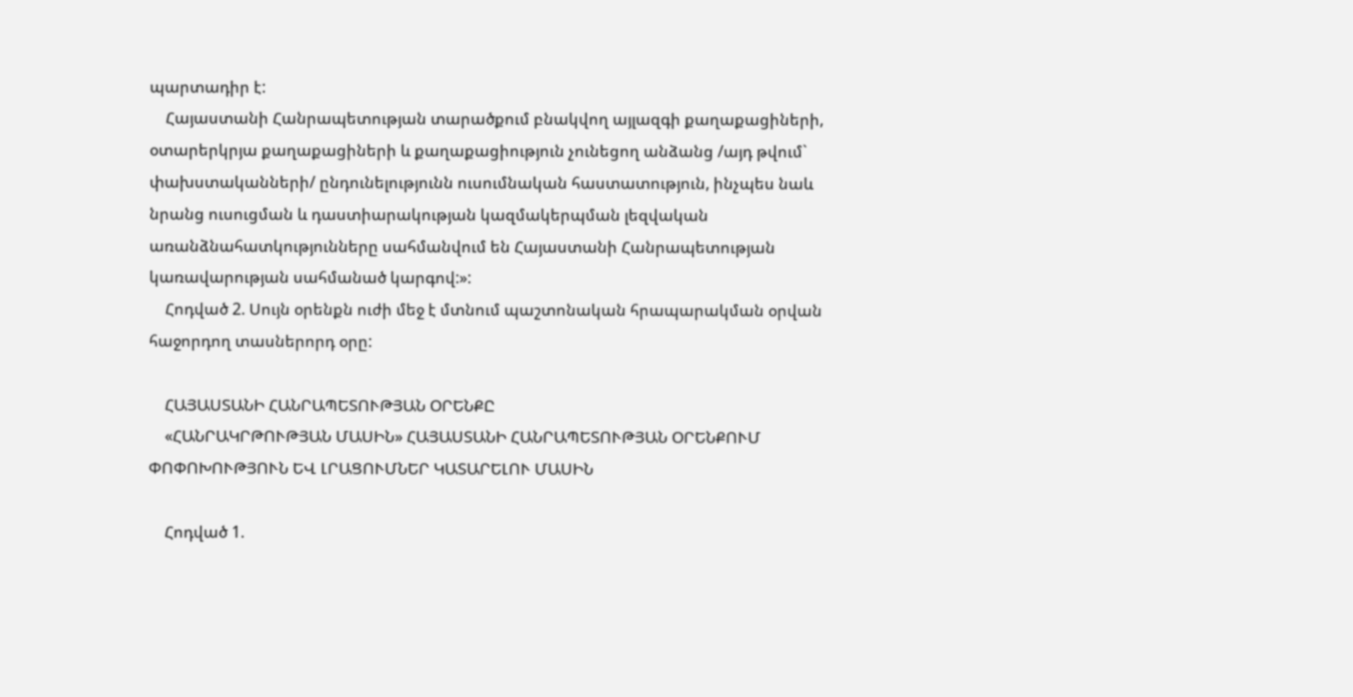պարտադիր է:
    Հայաստանի Հանրապետության տարածքում բնակվող այլազգի քաղաքացիների, օտարերկրյա քաղաքացիների և քաղաքացիություն չունեցող անձանց /այդ թվում` փախստականների/ ընդունելությունն ուսումնական հաստատություն, ինչպես նաև նրանց ուսուցման և դաստիարակության կազմակերպման լեզվական առանձնահատկությունները սահմանվում են Հայաստանի Հանրապետության կառավարության սահմանած կարգով:»:
    Հոդված 2. Սույն օրենքն ուժի մեջ է մտնում պաշտոնական հրապարակման օրվան հաջորդող տասներորդ օրը:

    ՀԱՅԱՍՏԱՆԻ ՀԱՆՐԱՊԵՏՈՒԹՅԱՆ ՕՐԵՆՔԸ
    «ՀԱՆՐԱԿՐԹՈՒԹՅԱՆ ՄԱՍԻՆ» ՀԱՅԱՍՏԱՆԻ ՀԱՆՐԱՊԵՏՈՒԹՅԱՆ ՕՐԵՆՔՈՒՄ ՓՈՓՈԽՈՒԹՅՈՒՆ ԵՎ ԼՐԱՑՈՒՄՆԵՐ ԿԱՏԱՐԵԼՈՒ ՄԱՍԻՆ

    Հոդված 1.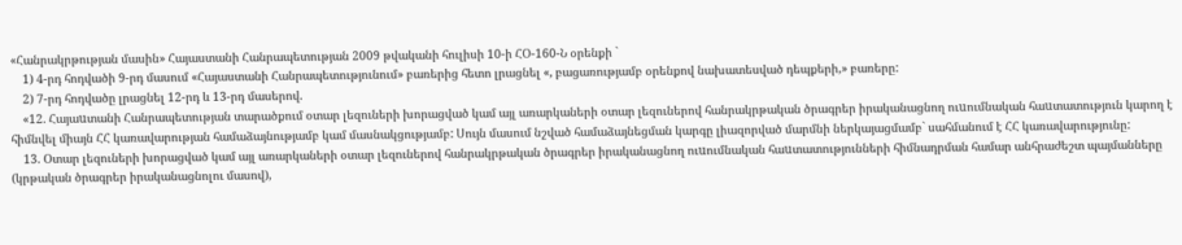«Հանրակրթության մասին» Հայաստանի Հանրապետության 2009 թվականի հուլիսի 10-ի ՀՕ-160-Ն օրենքի `
    1) 4-րդ հոդվածի 9-րդ մասում «Հայաստանի Հանրապետությունում» բառերից հետո լրացնել «, բացառությամբ օրենքով նախատեսված դեպքերի,» բառերը:
    2) 7-րդ հոդվածը լրացնել 12-րդ և 13-րդ մասերով.
    «12. Հայաuտանի Հանրապետության տարածքում օտար լեզուների խորացված կամ այլ առարկաների օտար լեզուներով հանրակրթական ծրագրեր իրականացնող ուuումնական հաuտատություն կարող է հիմնվել միայն ՀՀ կառավարության համաձայնությամբ կամ մասնակցությամբ: Սույն մասում նշված համաձայնեցման կարգը լիազորված մարմնի ներկայացմամբ` սահմանում է ՀՀ կառավարությունը:
    13. Օտար լեզուների խորացված կամ այլ առարկաների օտար լեզուներով հանրակրթական ծրագրեր իրականացնող ուuումնական հաuտատությունների հիմնադրման համար անհրաժեշտ պայմանները (կրթական ծրագրեր իրականացնոլու մասով),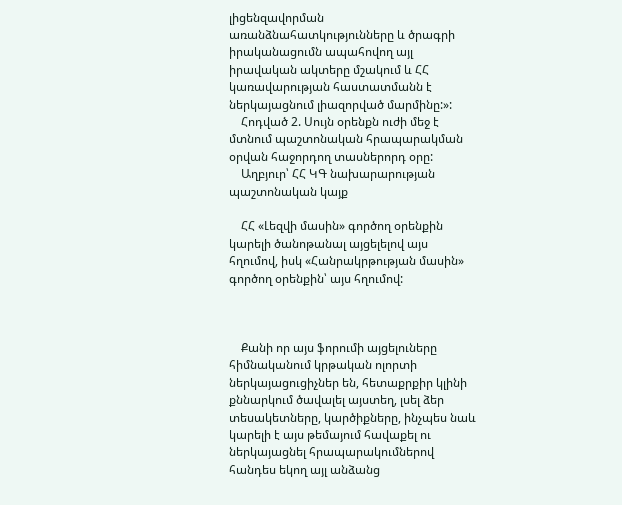լիցենզավորման առանձնահատկությունները և ծրագրի իրականացումն ապահովող այլ իրավական ակտերը մշակում և ՀՀ կառավարության հաստատմանն է ներկայացնում լիազորված մարմինը:»:
    Հոդված 2. Սույն օրենքն ուժի մեջ է մտնում պաշտոնական հրապարակման օրվան հաջորդող տասներորդ օրը:
    Աղբյուր՝ ՀՀ ԿԳ նախարարության պաշտոնական կայք

    ՀՀ «Լեզվի մասին» գործող օրենքին կարելի ծանոթանալ այցելելով այս հղումով, իսկ «Հանրակրթության մասին» գործող օրենքին՝ այս հղումով:



    Քանի որ այս ֆորումի այցելուները հիմնականում կրթական ոլորտի ներկայացուցիչներ են, հետաքրքիր կլինի քննարկում ծավալել այստեղ, լսել ձեր տեսակետները, կարծիքները, ինչպես նաև կարելի է այս թեմայում հավաքել ու ներկայացնել հրապարակումներով հանդես եկող այլ անձանց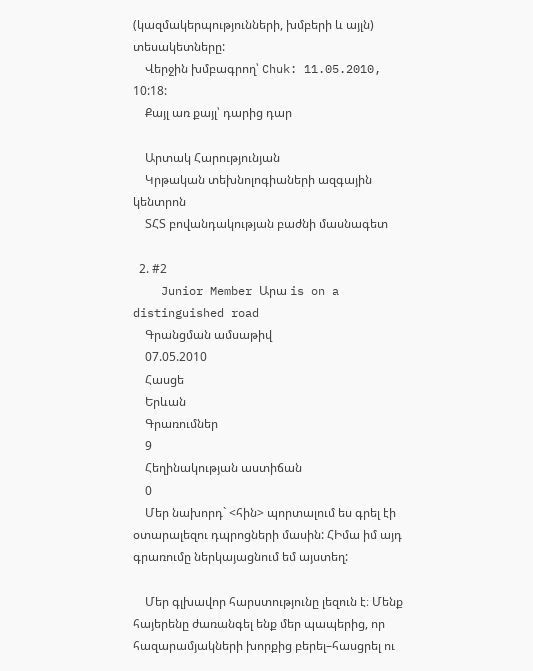(կազմակերպությունների, խմբերի և այլն) տեսակետները:
    Վերջին խմբագրող՝ Chuk: 11.05.2010, 10:18:
    Քայլ առ քայլ՝ դարից դար

    Արտակ Հարությունյան
    Կրթական տեխնոլոգիաների ազգային կենտրոն
    ՏՀՏ բովանդակության բաժնի մասնագետ

  2. #2
    Junior Member Արա is on a distinguished road
    Գրանցման ամսաթիվ
    07.05.2010
    Հասցե
    Երևան
    Գրառումներ
    9
    Հեղինակության աստիճան
    0
    Մեր նախորդ` <հին> պորտալում ես գրել էի օտարալեզու դպրոցների մասին: ՀԻմա իմ այդ գրառումը ներկայացնում եմ այստեղ:

    Մեր գլխավոր հարստությունը լեզուն է։ Մենք հայերենը ժառանգել ենք մեր պապերից, որ հազարամյակների խորքից բերել–հասցրել ու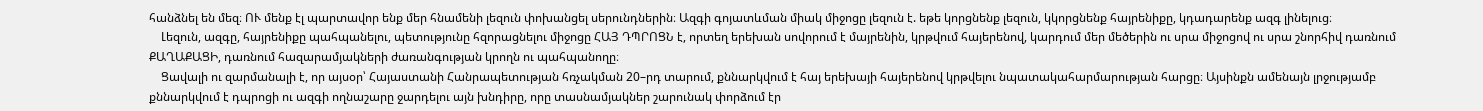հանձնել են մեզ։ ՈՒ մենք էլ պարտավոր ենք մեր հնամենի լեզուն փոխանցել սերունդներին։ Ազգի գոյատևման միակ միջոցը լեզուն է. եթե կորցնենք լեզուն, կկորցնենք հայրենիքը, կդադարենք ազգ լինելուց։
    Լեզուն, ազգը, հայրենիքը պահպանելու, պետությունը հզորացնելու միջոցը ՀԱՅ ԴՊՐՈՑՆ է, որտեղ երեխան սովորում է մայրենին, կրթվում հայերենով, կարդում մեր մեծերին ու սրա միջոցով ու սրա շնորհիվ դառնում ՔԱՂԱՔԱՑԻ, դառնում հազարամյակների ժառանգության կրողն ու պահպանողը։
    Ցավալի ու զարմանալի է, որ այսօր՝ Հայաստանի Հանրապետության հռչակման 20–րդ տարում, քննարկվում է հայ երեխայի հայերենով կրթվելու նպատակահարմարության հարցը։ Այսինքն ամենայն լրջությամբ քննարկվում է դպրոցի ու ազգի ողնաշարը ջարդելու այն խնդիրը, որը տասնամյակներ շարունակ փորձում էր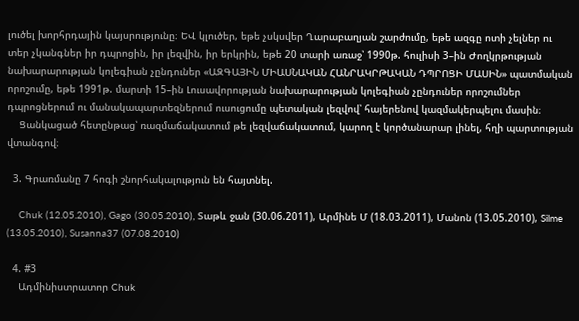լուծել խորհրդային կայսրությունը։ ԵՎ կլուծեր, եթե չսկսվեր Ղարաբաղյան շարժումը, եթե ազգը ոտի չելներ ու տեր չկանգներ իր դպրոցին, իր լեզվին, իր երկրին, եթե 20 տարի առաջ՝ 1990թ. հուլիսի 3–ին Ժողկրթության նախարարության կոլեգիան չընդուներ «ԱԶԳԱՅԻՆ ՄԻԱՍՆԱԿԱՆ ՀԱՆՐԱԿՐԹԱԿԱՆ ԴՊՐՈՑԻ ՄԱՍԻՆ» պատմական որոշումը, եթե 1991թ. մարտի 15–ին Լուսավորության նախարարության կոլեգիան չընդուներ որոշումներ դպրոցներում ու մանակապարտեզներում ուսուցումը պետական լեզվով՝ հայերենով կազմակերպելու մասին։
    Ցանկացած հետընթաց՝ ռազմաճակատում թե լեզվաճակատում, կարող է կործանարար լինել, հղի պարտության վտանգով։

  3. Գրառմանը 7 հոգի շնորհակալություն են հայտնել.

    Chuk (12.05.2010), Gago (30.05.2010), Տաթև ջան (30.06.2011), Արմինե Մ (18.03.2011), Մանոն (13.05.2010), Silme (13.05.2010), Susanna37 (07.08.2010)

  4. #3
    Ադմինիստրատոր Chuk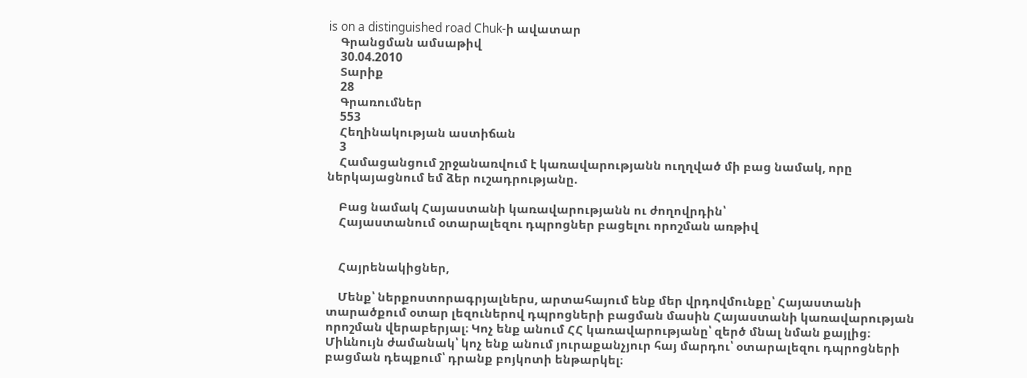is on a distinguished road Chuk-ի ավատար
    Գրանցման ամսաթիվ
    30.04.2010
    Տարիք
    28
    Գրառումներ
    553
    Հեղինակության աստիճան
    3
    Համացանցում շրջանառվում է կառավարությանն ուղղված մի բաց նամակ, որը ներկայացնում եմ ձեր ուշադրությանը.

    Բաց նամակ Հայաստանի կառավարությանն ու ժողովրդին՝
    Հայաստանում օտարալեզու դպրոցներ բացելու որոշման առթիվ


    Հայրենակիցներ,

    Մենք՝ ներքոստորագրյալներս, արտահայում ենք մեր վրդովմունքը՝ Հայաստանի տարածքում օտար լեզուներով դպրոցների բացման մասին Հայաստանի կառավարության որոշման վերաբերյալ։ Կոչ ենք անում ՀՀ կառավարությանը՝ զերծ մնալ նման քայլից։ Միևնույն ժամանակ՝ կոչ ենք անում յուրաքանչյուր հայ մարդու՝ օտարալեզու դպրոցների բացման դեպքում՝ դրանք բոյկոտի ենթարկել։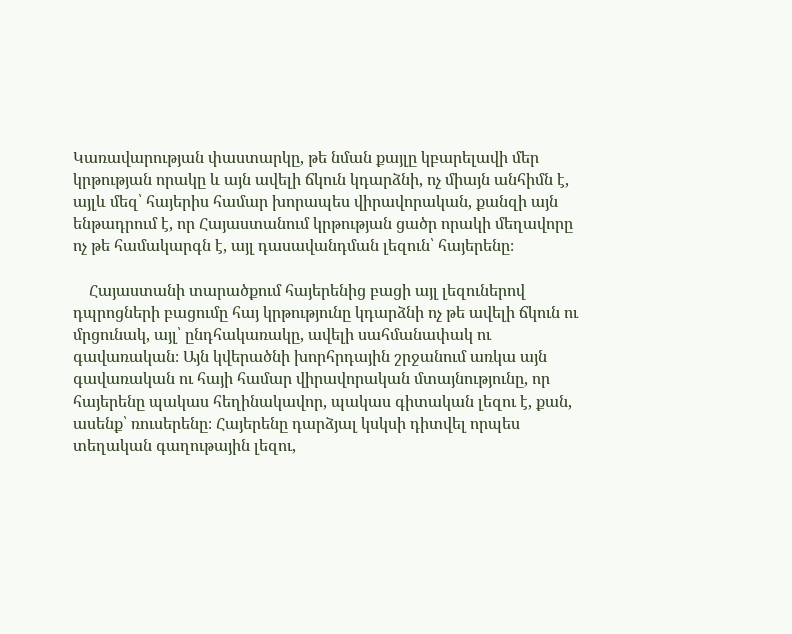Կառավարության փաստարկը, թե նման քայլը կբարելավի մեր կրթության որակը և այն ավելի ճկուն կդարձնի, ոչ միայն անհիմն է, այլև մեզ՝ հայերիս համար խորապես վիրավորական, քանզի այն ենթադրում է, որ Հայաստանում կրթության ցածր որակի մեղավորը ոչ թե համակարգն է, այլ դասավանդման լեզուն՝ հայերենը։

    Հայաստանի տարածքում հայերենից բացի այլ լեզուներով դպրոցների բացումը հայ կրթությունը կդարձնի ոչ թե ավելի ճկուն ու մրցունակ, այլ՝ ընդհակառակը, ավելի սահմանափակ ու գավառական։ Այն կվերածնի խորհրդային շրջանում առկա այն գավառական ու հայի համար վիրավորական մտայնությունը, որ հայերենը պակաս հեղինակավոր, պակաս գիտական լեզու է, քան, ասենք՝ ռուսերենը։ Հայերենը դարձյալ կսկսի դիտվել որպես տեղական գաղութային լեզու,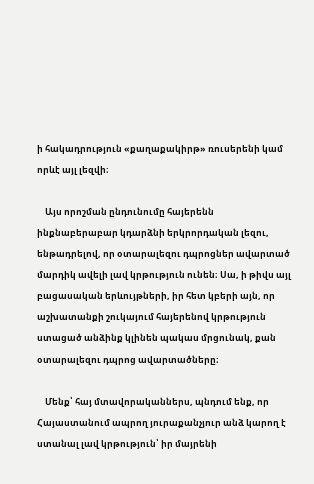ի հակադրություն «քաղաքակիրթ» ռուսերենի կամ որևէ այլ լեզվի։

    Այս որոշման ընդունումը հայերենն ինքնաբերաբար կդարձնի երկրորդական լեզու, ենթադրելով, որ օտարալեզու դպրոցներ ավարտած մարդիկ ավելի լավ կրթություն ունեն։ Սա, ի թիվս այլ բացասական երևույթների, իր հետ կբերի այն, որ աշխատանքի շուկայում հայերենով կրթություն ստացած անձինք կլինեն պակաս մրցունակ, քան օտարալեզու դպրոց ավարտածները։

    Մենք՝ հայ մտավորականներս, պնդում ենք, որ Հայաստանում ապրող յուրաքանչյուր անձ կարող է ստանալ լավ կրթություն՝ իր մայրենի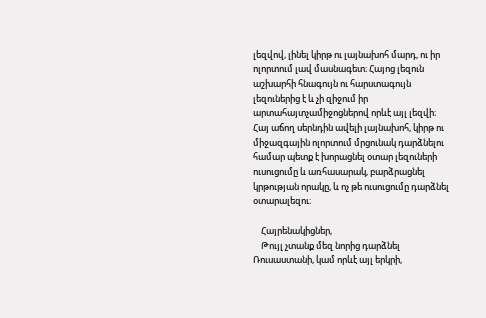լեզվով, լինել կիրթ ու լայնախոհ մարդ, ու իր ոլորտում լավ մասնագետ։ Հայոց լեզուն աշխարհի հնագույն ու հարստագույն լեզուներից է և չի զիջում իր արտահայտչամիջոցներով որևէ այլ լեզվի։ Հայ աճող սերնդին ավելի լայնախոհ, կիրթ ու միջազգային ոլորտում մրցունակ դարձնելու համար պետք է խորացնել օտար լեզուների ուսուցումը և առհասարակ, բարձրացնել կրթության որակը, և ոչ թե ուսուցումը դարձնել օտարալեզու։

    Հայրենակիցներ,
    Թույլ չտանք մեզ նորից դարձնել Ռուսաստանի, կամ որևէ այլ երկրի,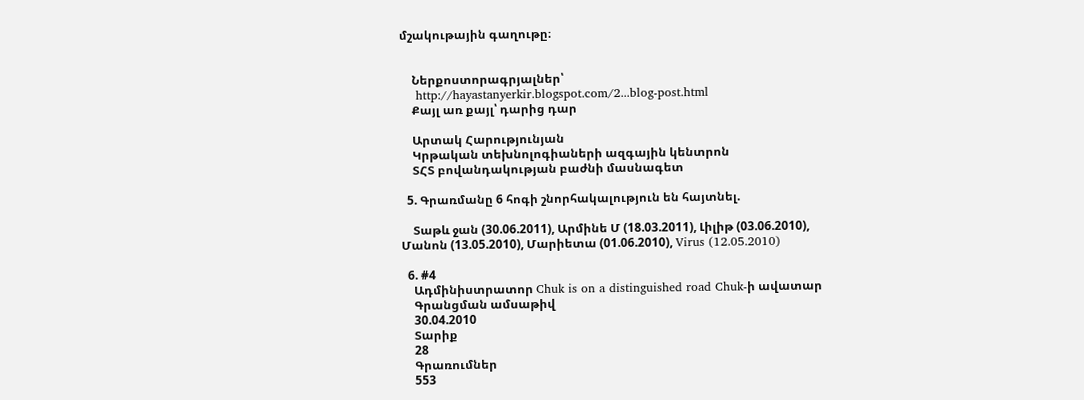մշակութային գաղութը։


    Ներքոստորագրյալներ՝
    http://hayastanyerkir.blogspot.com/2...blog-post.html
    Քայլ առ քայլ՝ դարից դար

    Արտակ Հարությունյան
    Կրթական տեխնոլոգիաների ազգային կենտրոն
    ՏՀՏ բովանդակության բաժնի մասնագետ

  5. Գրառմանը 6 հոգի շնորհակալություն են հայտնել.

    Տաթև ջան (30.06.2011), Արմինե Մ (18.03.2011), Լիլիթ (03.06.2010), Մանոն (13.05.2010), Մարիետա (01.06.2010), Virus (12.05.2010)

  6. #4
    Ադմինիստրատոր Chuk is on a distinguished road Chuk-ի ավատար
    Գրանցման ամսաթիվ
    30.04.2010
    Տարիք
    28
    Գրառումներ
    553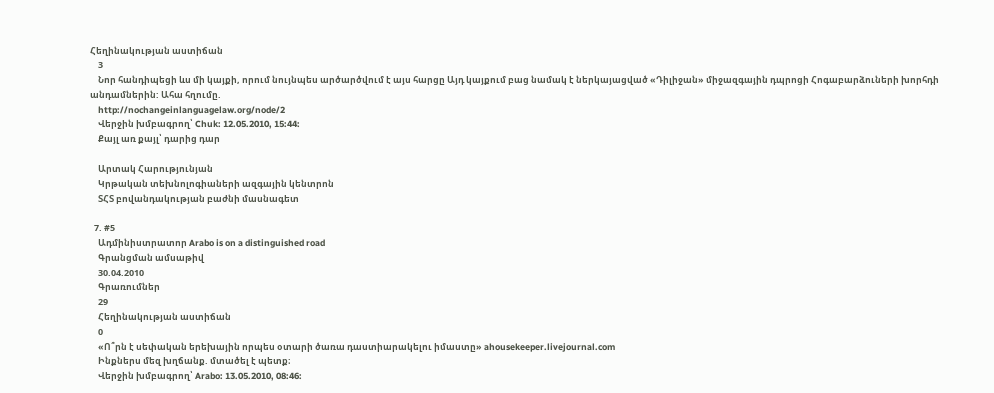Հեղինակության աստիճան
    3
    Նոր հանդիպեցի ևս մի կայքի, որում նույնպես արծարծվում է այս հարցը Այդ կայքում բաց նամակ է ներկայացված «Դիլիջան» միջազգային դպրոցի Հոգաբարձուների խորհդի անդամներին: Ահա հղումը.
    http://nochangeinlanguagelaw.org/node/2
    Վերջին խմբագրող՝ Chuk: 12.05.2010, 15:44:
    Քայլ առ քայլ՝ դարից դար

    Արտակ Հարությունյան
    Կրթական տեխնոլոգիաների ազգային կենտրոն
    ՏՀՏ բովանդակության բաժնի մասնագետ

  7. #5
    Ադմինիստրատոր Arabo is on a distinguished road
    Գրանցման ամսաթիվ
    30.04.2010
    Գրառումներ
    29
    Հեղինակության աստիճան
    0
    «Ո՞րն է սեփական երեխային որպես օտարի ծառա դաստիարակելու իմաստը» ahousekeeper.livejournal.com
    Ինքներս մեզ խղճանք. մտածել է պետք։
    Վերջին խմբագրող՝ Arabo: 13.05.2010, 08:46: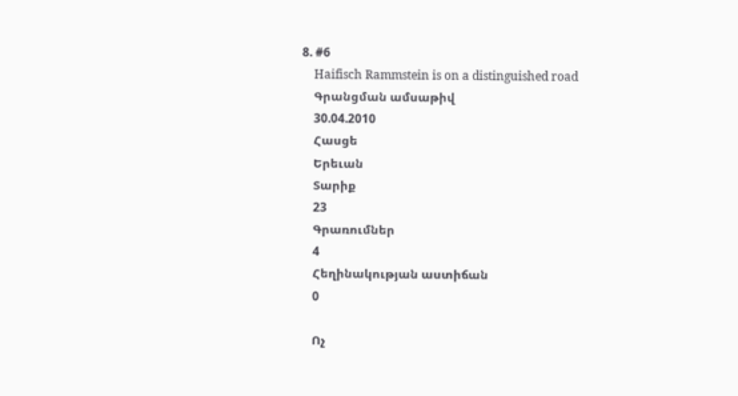8. #6
    Haifisch Rammstein is on a distinguished road
    Գրանցման ամսաթիվ
    30.04.2010
    Հասցե
    Երեւան
    Տարիք
    23
    Գրառումներ
    4
    Հեղինակության աստիճան
    0

    Ոչ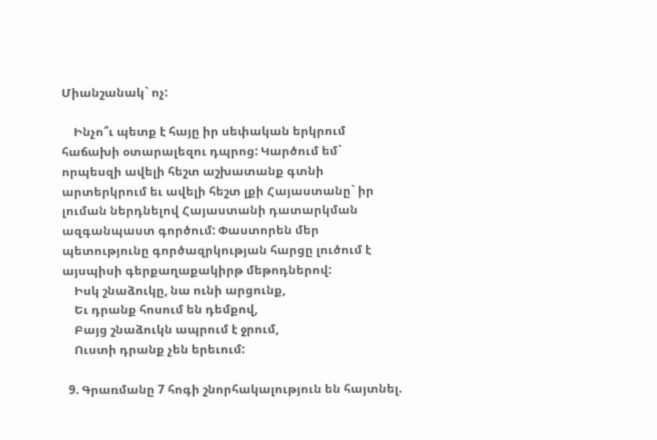Միանշանակ` ոչ:

    Ինչո՞ւ պետք է հայը իր սեփական երկրում հաճախի օտարալեզու դպրոց: Կարծում եմ` որպեսզի ավելի հեշտ աշխատանք գտնի արտերկրում եւ ավելի հեշտ լքի Հայաստանը` իր լուման ներդնելով Հայաստանի դատարկման ազգանպաստ գործում: Փաստորեն մեր պետությունը գործազրկության հարցը լուծում է այսպիսի գերքաղաքակիրթ մեթոդներով:
    Իսկ շնաձուկը, նա ունի արցունք,
    Եւ դրանք հոսում են դեմքով,
    Բայց շնաձուկն ապրում է ջրում,
    Ուստի դրանք չեն երեւում:

  9. Գրառմանը 7 հոգի շնորհակալություն են հայտնել.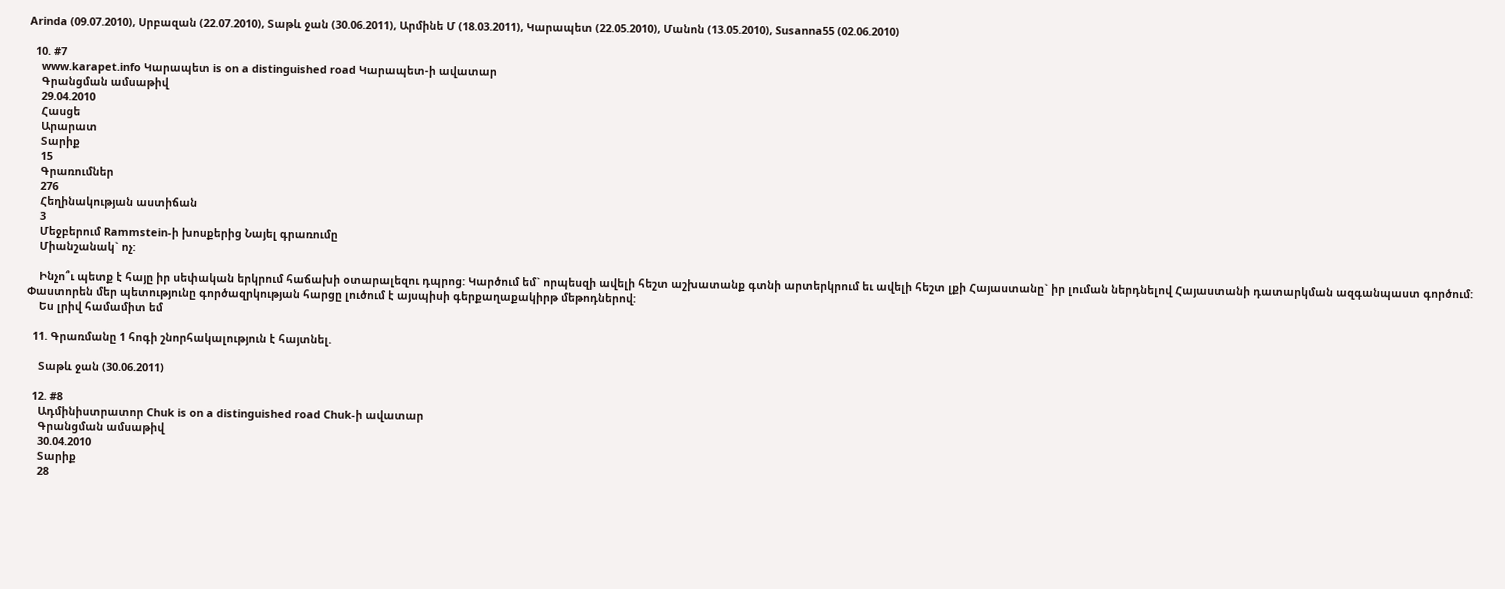Arinda (09.07.2010), Սրբազան (22.07.2010), Տաթև ջան (30.06.2011), Արմինե Մ (18.03.2011), Կարապետ (22.05.2010), Մանոն (13.05.2010), Susanna55 (02.06.2010)

  10. #7
    www.karapet.info Կարապետ is on a distinguished road Կարապետ-ի ավատար
    Գրանցման ամսաթիվ
    29.04.2010
    Հասցե
    Արարատ
    Տարիք
    15
    Գրառումներ
    276
    Հեղինակության աստիճան
    3
    Մեջբերում Rammstein-ի խոսքերից Նայել գրառումը
    Միանշանակ` ոչ:

    Ինչո՞ւ պետք է հայը իր սեփական երկրում հաճախի օտարալեզու դպրոց: Կարծում եմ` որպեսզի ավելի հեշտ աշխատանք գտնի արտերկրում եւ ավելի հեշտ լքի Հայաստանը` իր լուման ներդնելով Հայաստանի դատարկման ազգանպաստ գործում: Փաստորեն մեր պետությունը գործազրկության հարցը լուծում է այսպիսի գերքաղաքակիրթ մեթոդներով:
    Ես լրիվ համամիտ եմ

  11. Գրառմանը 1 հոգի շնորհակալություն է հայտնել.

    Տաթև ջան (30.06.2011)

  12. #8
    Ադմինիստրատոր Chuk is on a distinguished road Chuk-ի ավատար
    Գրանցման ամսաթիվ
    30.04.2010
    Տարիք
    28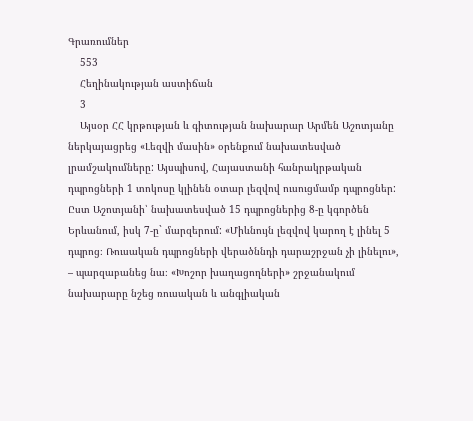Գրառումներ
    553
    Հեղինակության աստիճան
    3
    Այսօր ՀՀ կրթության և գիտության նախարար Արմեն Աշոտյանը ներկայացրեց «Լեզվի մասին» օրենքում նախատեսված լրամշակումները: Այսպիսով, Հայաստանի հանրակրթական դպրոցների 1 տոկոսը կլինեն օտար լեզվով ուսուցմամբ դպրոցներ: Ըստ Աշոտյանի՝ նախատեսված 15 դպրոցներից 8-ը կգործեն Երևանում, իսկ 7-ը` մարզերում: «Միևնույն լեզվով կարող է լինել 5 դպրոց։ Ռուսական դպրոցների վերածննդի դարաշրջան չի լինելու», – պարզաբանեց նա։ «Խոշոր խաղացողների» շրջանակում նախարարը նշեց ռուսական և անգլիական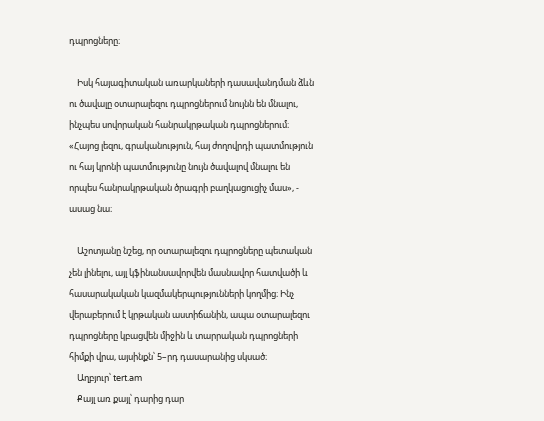դպրոցները։

    Իսկ հայագիտական առարկաների դասավանդման ձևն ու ծավալը օտարալեզու դպրոցներում նույնն են մնալու, ինչպես սովորական հանրակրթական դպրոցներում։ «Հայոց լեզու, գրականություն, հայ ժողովրդի պատմություն ու հայ կրոնի պատմությունը նույն ծավալով մնալու են որպես հանրակրթական ծրագրի բաղկացուցիչ մաս», - ասաց նա։

    Աշոտյանը նշեց, որ օտարալեզու դպրոցները պետական չեն լինելու, այլ կֆինանսավորվեն մասնավոր հատվածի և հասարակական կազմակերպությունների կողմից։ Ինչ վերաբերում է կրթական աստիճանին, ապա օտարալեզու դպրոցները կբացվեն միջին և տարրական դպրոցների հիմքի վրա, այսինքն՝ 5–րդ դասարանից սկսած։
    Աղբյուր՝ tert.am
    Քայլ առ քայլ՝ դարից դար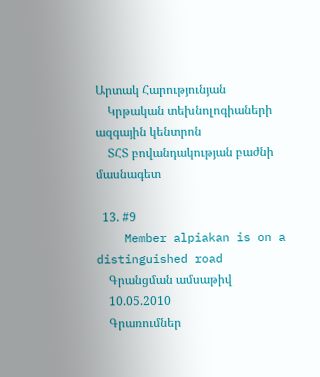Արտակ Հարությունյան
    Կրթական տեխնոլոգիաների ազգային կենտրոն
    ՏՀՏ բովանդակության բաժնի մասնագետ

  13. #9
    Member alpiakan is on a distinguished road
    Գրանցման ամսաթիվ
    10.05.2010
    Գրառումներ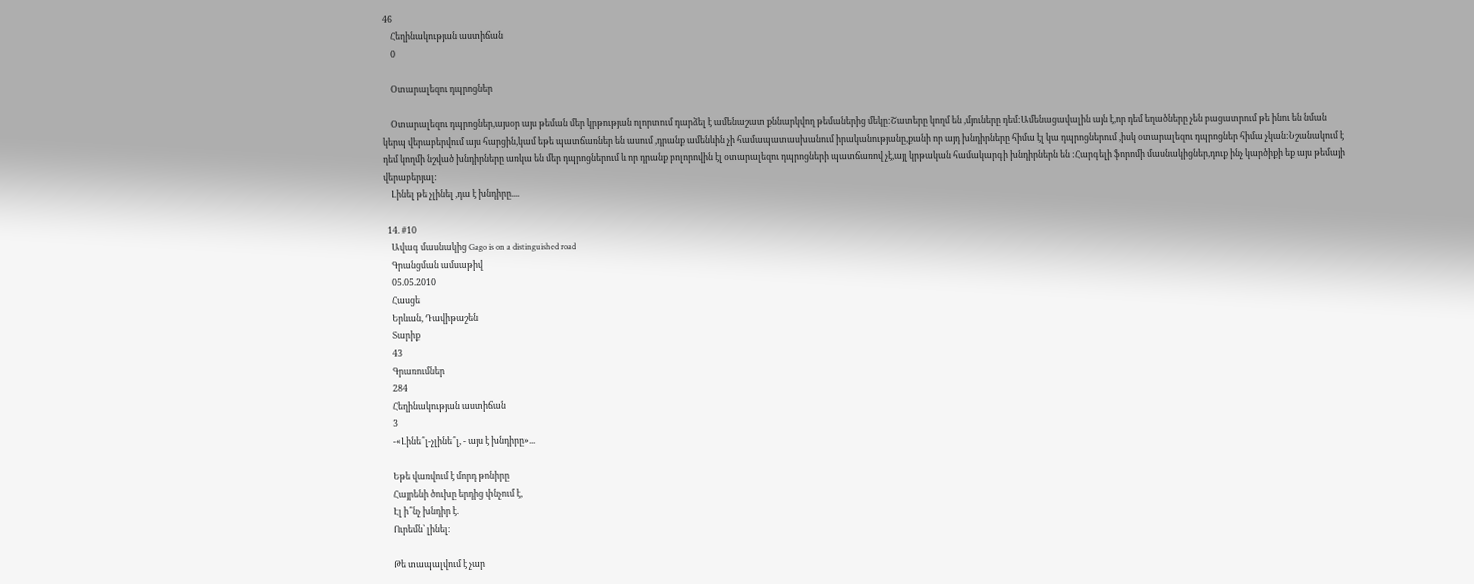46
    Հեղինակության աստիճան
    0

    Օտարալեզու դպրոցներ

    Օտարալեզու դպրոցներ,այսօր այս թեման մեր կրթության ոլորտում դարձել է ամենաշատ քննարկվող թեմաներից մեկը:Շատերը կողմ են ,մյուները դեմ:Ամենացավալին այն է,որ դեմ եղածները չեն բացատրում թե ինու են նման կերպ վերաբերվում այս հարցին,կամ եթե պատճառներ են ասում ,դրանք ամենևին չի համապատասխանում իրականությանը,քանի որ այդ խնդիրները հիմա էլ կա դպրոցներում ,իսկ օտարալեզու դպրոցներ հիմա չկան:Նշանակում է դեմ կողմի նշված խնդիրները առկա են մեր դպրոցներում և որ դրանք բոլորովին էլ օտարալեզու դպրոցների պատճառով չէ,այլ կրթական համակարգի խնդիրներն են :Հարգելի ֆորոմի մասնակիցներ,դուք ինչ կարծիքի եք այս թեմայի վերաբերյալ:
    Լինել թե չլինել ,դա է խնդիրը....

  14. #10
    Ավագ մասնակից Gago is on a distinguished road
    Գրանցման ամսաթիվ
    05.05.2010
    Հասցե
    Երևան, Դավիթաշեն
    Տարիք
    43
    Գրառումներ
    284
    Հեղինակության աստիճան
    3
    -«Լինե՞լ-չլինե՞լ, - այս է խնդիրը»...

    Եթե վառվում է մորդ թոնիրը
    Հայրենի ծուխը երդից փնչում է,
    Էլ ի՞նչ խնդիր է.
    Ուրեմն՝ լինել։

    Թե տապալվում է չար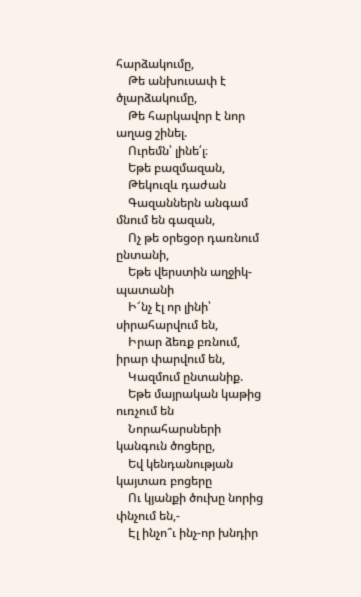հարձակումը,
    Թե անխուսափ է ծլարձակումը,
    Թե հարկավոր է նոր աղաց շինել.
    Ուրեմն՝ լինե՛լ։
    Եթե բազմազան,
    Թեկուզև դաժան
    Գազաններն անգամ մնում են գազան,
    Ոչ թե օրեցօր դառնում ընտանի,
    Եթե վերստին աղջիկ-պատանի
    Ի՜նչ էլ որ լինի՝ սիրահարվում են,
    Իրար ձեռք բռնում, իրար փարվում են,
    Կազմում ընտանիք.
    Եթե մայրական կաթից ուռչում են
    Նորահարսների կանգուն ծոցերը,
    Եվ կենդանության կայտառ բոցերը
    Ու կյանքի ծուխը նորից փնչում են,-
    Էլ ինչո՞ւ ինչ-որ խնդիր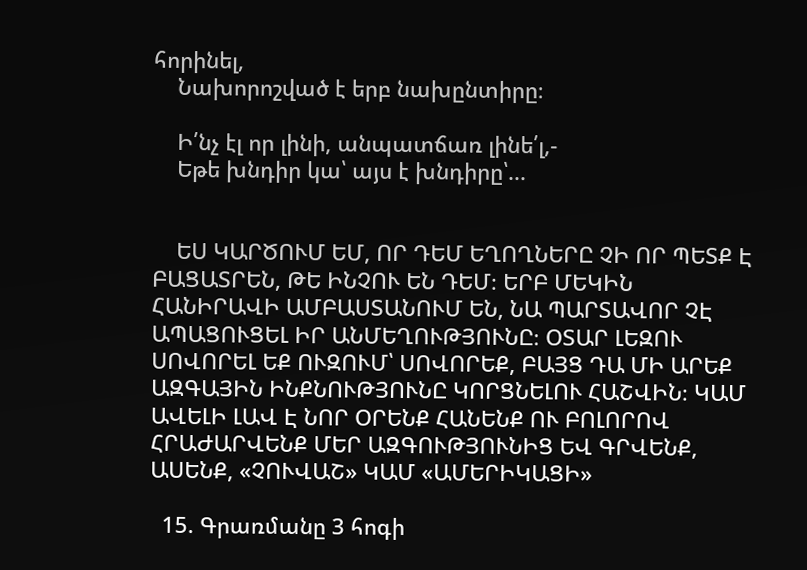հորինել,
    Նախորոշված է երբ նախընտիրը։

    Ի՛նչ էլ որ լինի, անպատճառ լինե՛լ,-
    Եթե խնդիր կա՝ այս է խնդիրը՝...


    ԵՍ ԿԱՐԾՈՒՄ ԵՄ, ՈՐ ԴԵՄ ԵՂՈՂՆԵՐԸ ՉԻ ՈՐ ՊԵՏՔ Է ԲԱՑԱՏՐԵՆ, ԹԵ ԻՆՉՈՒ ԵՆ ԴԵՄ։ ԵՐԲ ՄԵԿԻՆ ՀԱՆԻՐԱՎԻ ԱՄԲԱՍՏԱՆՈՒՄ ԵՆ, ՆԱ ՊԱՐՏԱՎՈՐ ՉԷ ԱՊԱՑՈՒՑԵԼ ԻՐ ԱՆՄԵՂՈՒԹՅՈՒՆԸ։ ՕՏԱՐ ԼԵԶՈՒ ՍՈՎՈՐԵԼ ԵՔ ՈՒԶՈՒՄ՝ ՍՈՎՈՐԵՔ, ԲԱՅՑ ԴԱ ՄԻ ԱՐԵՔ ԱԶԳԱՅԻՆ ԻՆՔՆՈՒԹՅՈՒՆԸ ԿՈՐՑՆԵԼՈՒ ՀԱՇՎԻՆ։ ԿԱՄ ԱՎԵԼԻ ԼԱՎ Է ՆՈՐ ՕՐԵՆՔ ՀԱՆԵՆՔ ՈՒ ԲՈԼՈՐՈՎ ՀՐԱԺԱՐՎԵՆՔ ՄԵՐ ԱԶԳՈՒԹՅՈՒՆԻՑ ԵՎ ԳՐՎԵՆՔ, ԱՍԵՆՔ, «ՉՈՒՎԱՇ» ԿԱՄ «ԱՄԵՐԻԿԱՑԻ»

  15. Գրառմանը 3 հոգի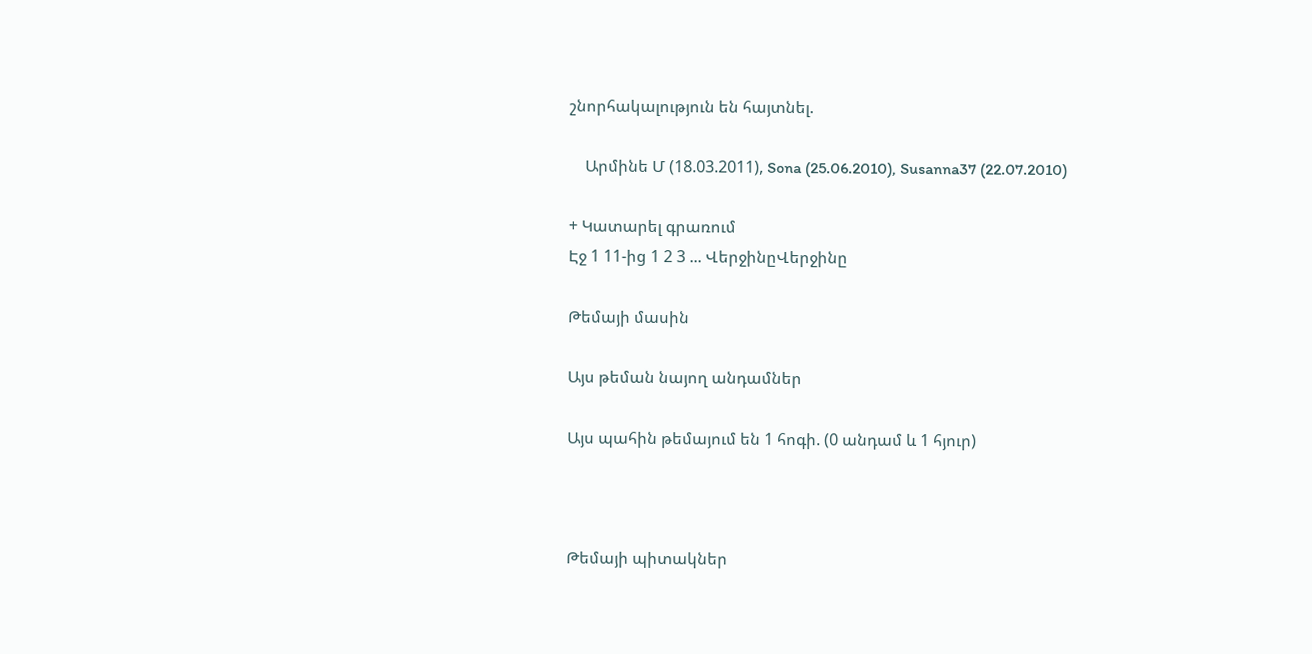շնորհակալություն են հայտնել.

    Արմինե Մ (18.03.2011), Sona (25.06.2010), Susanna37 (22.07.2010)

+ Կատարել գրառում
Էջ 1 11-ից 1 2 3 ... ՎերջինըՎերջինը

Թեմայի մասին

Այս թեման նայող անդամներ

Այս պահին թեմայում են 1 հոգի. (0 անդամ և 1 հյուր)



Թեմայի պիտակներ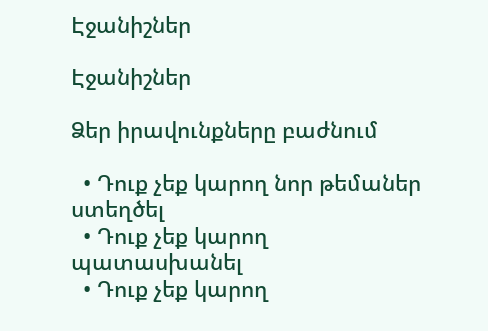Էջանիշներ

Էջանիշներ

Ձեր իրավունքները բաժնում

  • Դուք չեք կարող նոր թեմաներ ստեղծել
  • Դուք չեք կարող պատասխանել
  • Դուք չեք կարող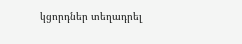կցորդներ տեղադրել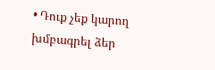• Դուք չեք կարող խմբագրել ձեր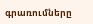գրառումները